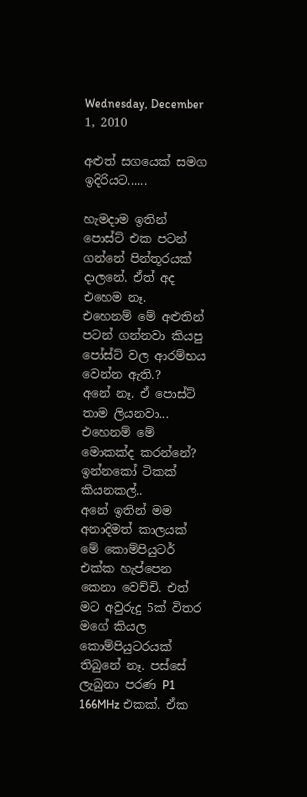Wednesday, December 1, 2010

අළුත් සගයෙක් සමග ඉදිරියට......

හැමදාම ඉතින් පොස්ට් එක පටන් ගන්නේ පින්තූරයක් දාලනේ. ඒත් අද එහෙම නෑ.
එහෙනම් මේ අළුතින් පටන් ගන්නවා කියපු පෝස්ට් වල ආරම්භය වෙන්න ඇති.?
අනේ නෑ. ඒ පොස්ට් තාම ලියනවා...
එහෙනම් මේ මොකක්ද කරන්නේ?
ඉන්නකෝ ටිකක් කියනකල්..
අනේ ඉතින් මම අනාදිමත් කාලයක් මේ කොම්පියුටර් එක්ක හැප්පෙන කෙනා වෙච්චි. එත් මට අවුරුදු 5ක් විතර මගේ කියල කොම්පියුටරයක් තිබුනේ නෑ. පස්සේ ලැබුනා පරණ P1 166MHz එකක්. ඒක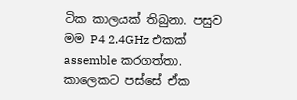ටික කාලයක් තිබුනා. පසුව මම P4 2.4GHz එකක් assemble කරගත්තා. කාලෙකට පස්සේ ඒක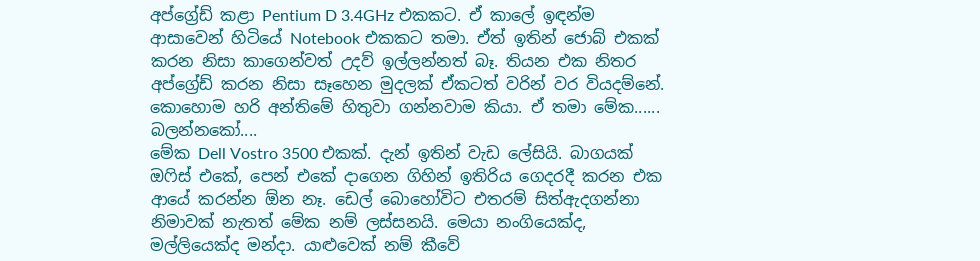අප්ග්‍රේඩ් කළා Pentium D 3.4GHz එකකට. ඒ කාලේ ඉඳන්ම ආසාවෙන් හිටියේ Notebook එකකට තමා. ඒත් ඉතින් ජොබ් එකක් කරන නිසා කාගෙන්වත් උදව් ඉල්ලන්නත් බෑ. තියන එ‍ක නිතර අප්ග්‍රේඩ් කරන නිසා සෑහෙන මුදලක් ඒකටත් වරින් වර වියදම්නේ. කොහොම හරි අන්තිමේ හිතුවා ගන්නවාම කියා. ඒ තමා මේක......
බලන්නකෝ....
මේක Dell Vostro 3500 එකක්. දැන් ඉතින් වැඩ ලේසියි. බාගයක් ඔෆිස් එකේ, පෙන් එකේ දාගෙන ගිහින් ඉතිරිය ගෙදරදී කරන එක ආයේ කරන්න ඕන නෑ. ඩෙල් බොහෝවිට එතරම් සිත්ඇදගන්නා නිමාවක් නැතත් මේක නම් ලස්සනයි. මෙයා නංගියෙක්ද, මල්ලියෙක්ද මන්දා. යාළුවෙක් නම් කීවේ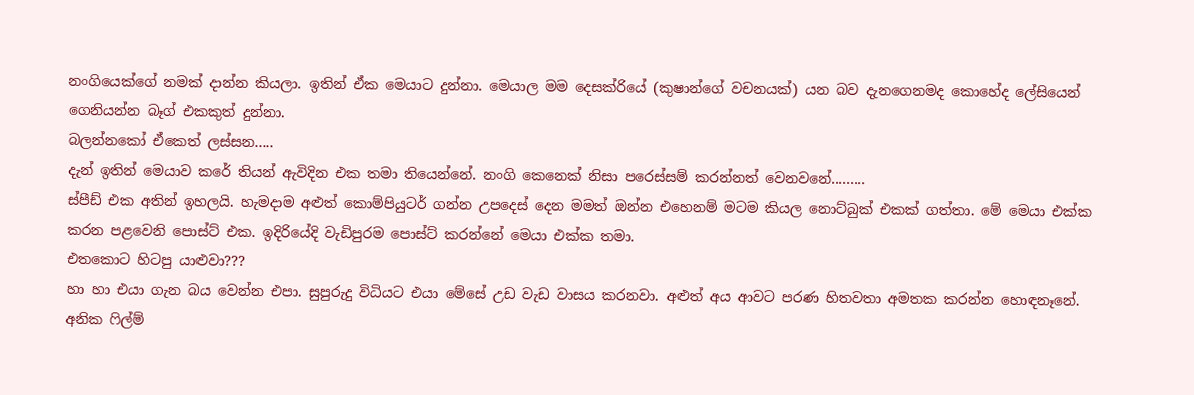නංගියෙක්ගේ නමක් දාන්න කියලා. ඉතින් ඒක මෙයාට දුන්නා. මෙයාල මම දෙසක්රියේ (කුෂාන්ගේ වචනයක්) යන බව දැනගෙනමද කොහේද ලේසියෙන් ගෙනියන්න බෑග් එකකුත් දුන්නා.
බලන්නකෝ ඒකෙත් ලස්සන.....
දැන් ඉතින් මෙයාව කරේ තියන් ඇවිදින එක තමා තියෙන්නේ. නංගි කෙනෙක් නිසා පරෙස්සම් කරන්නත් වෙනවනේ.........
ස්පීඩ් එක අතින් ඉහලයි. හැමදාම අළුත් කොම්පියුටර් ගන්න උපදෙස් දෙන මමත් ඔන්න එහෙනම් මටම කියල නොට්බුක් එකක් ගත්තා. මේ මෙයා එක්ක කරන පළවෙනි පොස්ට් එක. ඉදිරියේදි වැඩිපුරම පොස්ට් කරන්නේ මෙයා එක්ක තමා.
එතකොට හිටපු යාළුවා???
හා හා එයා ගැන බය වෙන්න එපා. සුපුරුදු විධියට එයා මේසේ උඩ වැඩ වාසය කරනවා. අළුත් අය ආවට පරණ හිතවතා අමතක කරන්න හොඳනෑනේ. අනික ෆිල්ම්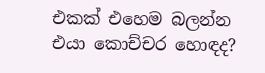එකක් එහෙම බලන්න එයා කොච්චර හොඳද?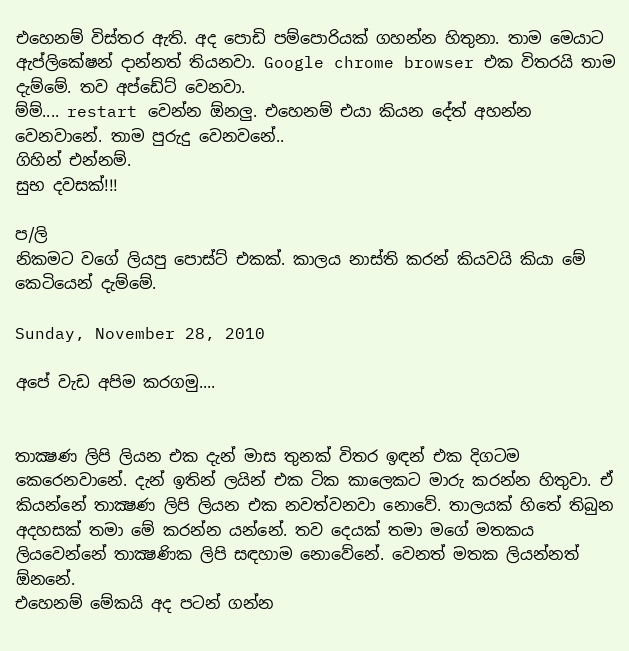එහෙනම් විස්තර ඇති. අද පොඩි පම්පොරියක් ගහන්න හිතුනා. තාම මෙයාට ඇප්ලිකේෂන් දාන්නත් තියනවා. Google chrome browser එක විතරයි තාම දැම්මේ. තව අප්ඩේට් වෙනවා.
ම්ම්.... restart වෙන්න ඕනලු. එහෙනම් එයා කියන දේත් අහන්න වෙනවානේ. තාම පුරුදු වෙනවනේ..
ගිහින් එන්නම්.
සුභ දවසක්!!!

ප/ලි
නිකමට වගේ ලියපු පොස්ට් එකක්. කාලය නාස්ති කරන් කියවයි කියා මේ කෙටියෙන් දැම්මේ.

Sunday, November 28, 2010

අපේ වැඩ අපිම කරගමු....


තාක්‍ෂණ ලිපි ලියන එක දැන් මාස තුනක් විතර ඉඳන් එක දිගටම කෙරෙනවානේ. දැන් ඉතින් ලයින් එක ටික ක‍ාලෙකට මාරු කරන්න හිතුවා. ඒ කියන්නේ තාක්‍ෂණ ලිපි ලියන එක නවත්වනවා නොවේ. තාලයක් හිතේ තිබුන අදහසක් තමා මේ කරන්න යන්නේ. තව දෙයක් තමා මගේ මතකය ලියවෙන්නේ තාක්‍ෂණික ලිපි සඳහාම නොවේනේ. වෙනත් මතක ලියන්නත් ඕනනේ.
එහෙනම් මේකයි අද පටන් ගන්න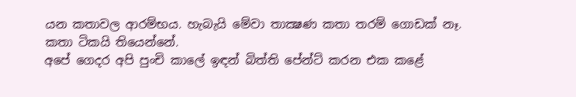යන කතාවල ආරම්භය. හැබැයි මේවා තාක්‍ෂණ කතා තරම් ගොඩක් නෑ. කතා ටිකයි තියෙන්නේ.
අපේ ගෙදර අපි පුංචි කාලේ ඉඳන් බිත්ති පේන්ට් කරන එක කළේ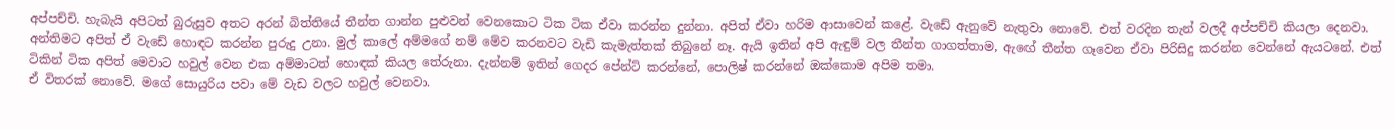අප්පච්චි. හැබැයි අපිටත් බුරුසුව අතට අරන් බිත්තියේ තීන්ත ගාන්න පුළුවන් වෙනකොට ටික ටික ඒවා කරන්න දුන්නා. අපිත් ඒවා හරිම ආසාවෙන් කළේ. වැඩේ ඇනුවේ නැතුවා නොවේ. එත් වරදින තැන් වලදී අප්පච්චි කියලා දෙනවා. අන්තිමට අපිත් ඒ වැඩේ හොඳට කරන්න පුරුදු උනා. මුල් කාලේ අම්මගේ නම් මේව කරනවට වැඩි කැමැත්තක් තිබුනේ නෑ. ඇයි ඉතින් අපි ඇඳුම් වල තීන්ත ගාගත්තාම, ඇ‍ඟේ තීන්ත ගෑවෙන ඒවා පිරිසිදු කරන්න වෙන්නේ ඇයටනේ. එත් ටිකින් ටික අපිත් මෙවාට හවුල් වෙන එක අම්මාටත් හොඳක් කියල තේරුනා. දැන්නම් ඉතින් ගෙදර පේන්ට් කරන්නේ, පොලිෂ් කරන්නේ ඔක්කොම අපිම තමා.
ඒ විතරක් නොවේ. මගේ සොයුරිය පවා මේ වැඩ වලට හවුල් වෙනවා.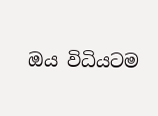ඔය විධියටම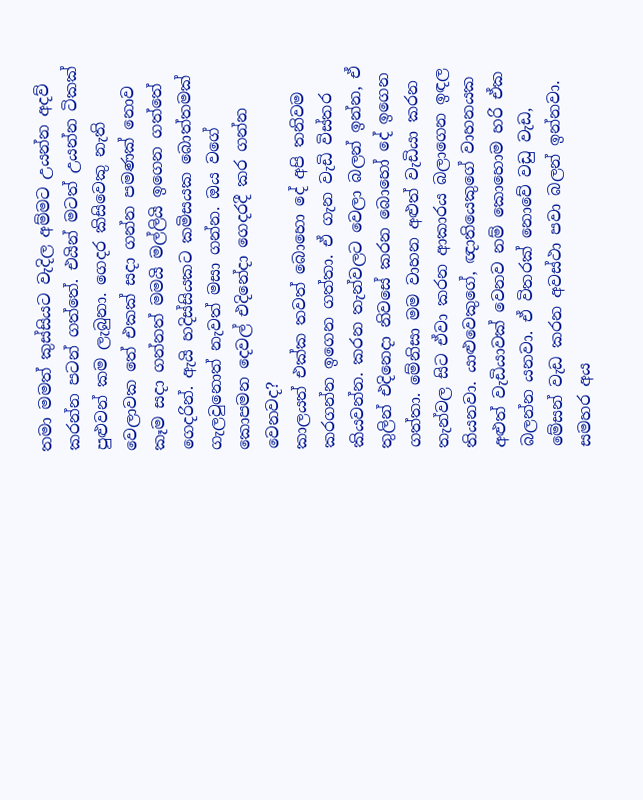තමා මමත් කුස්සියට වැදිල අම්මට උයන්න අදව් කරන්න පටන් ගත්තේ. එයින් මටත් උයන්න ටිකක් පුළුවන් කම ලැබුනා. ගෙදර කිසිවෙකු නැති වෙලාවක තේ එකක් සදා ගන්න පමණක් නොව කෑම සදා ගන්නත් මමයි මල්ලියි ඉගෙන ගත්තේ ගෙදරින්. ඇයි හදිස්සියකට කමිසයක බොත්තමක් ගැලවුනොත් නැවත් මසා ගන්න. ඔය වගේ කොපමන දෙවල් එදිනේදා ගෙදරදී කර ගන්න වෙනවද?
කාලයත් එක්ක තවත් බොහො දේ අපි තනිවම කරගන්න ඉගෙන ගත්තා. ඒ ගැන වැඩි විස්තර කියවන්න. කරන තැන්වලට වෙලා බලන් ඉන්න, ඒ තුලින් එදිනෙදා නිවසේ කරන බොහෝ දේ ඉගෙන ගත්තා. මේනිසා මම වාහන අළුත් වැඩියා කරන තැන්වල සිට ඒවා කරන ආකාරය බලාගෙන ඉඳල තියනවා. යාළුවෙකුගේ, ඥාතියෙකුගේ වාහනයක අළුත් වැඩියාවක් වෙනව නම් කොහොම හරි ඒක බලන්න යනවා. ඒ විතරක් නොවේ වඩු වැඩ, මේසන් වැඩ කරන අවස්ථා පවා බලන් ඉන්නවා. සමහර අය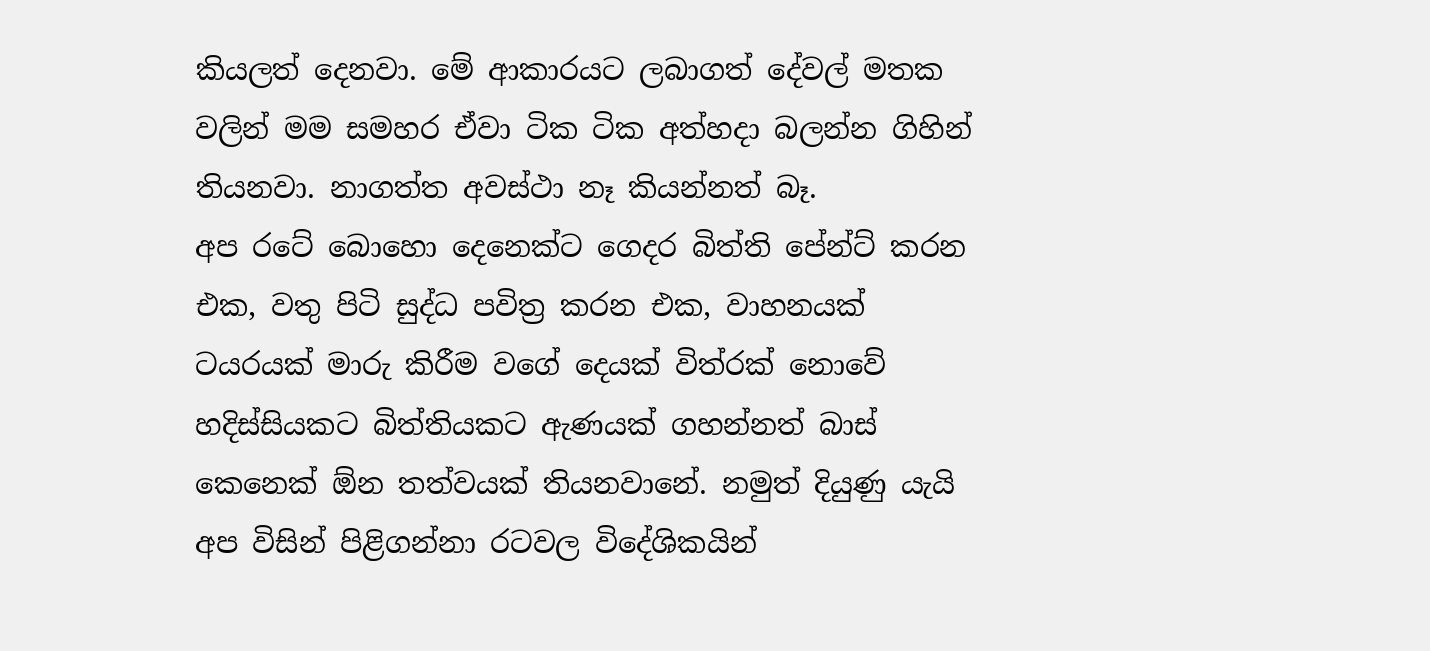කියලත් දෙනවා. මේ ආකාරයට ලබාගත් දේවල් මතක වලින් මම සමහර ඒවා ටික ටික අත්හදා බලන්න ගිහින් තියනවා. නාගත්ත අවස්ථා නෑ කියන්නත් බෑ.
අප රටේ බොහො දෙනෙක්ට ගෙදර බිත්ති පේන්ට් කරන එක, වතු පිටි සුද්ධ පවිත්‍ර කරන එක, වාහනයක් ටයරයක් මාරු කිරීම වගේ දෙයක් විත්රක් නොවේ හදිස්සියකට බිත්තියකට ඇණයක් ගහන්නත් බාස් කෙනෙක් ඕන තත්වයක් තියනවානේ. නමුත් දියුණු යැයි අප විසින් පිළිගන්නා රටවල විදේශිකයින්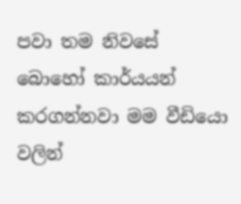පවා තම නිවසේ බොහෝ කාර්යයන් කරගන්නවා මම වීඩියො වලින්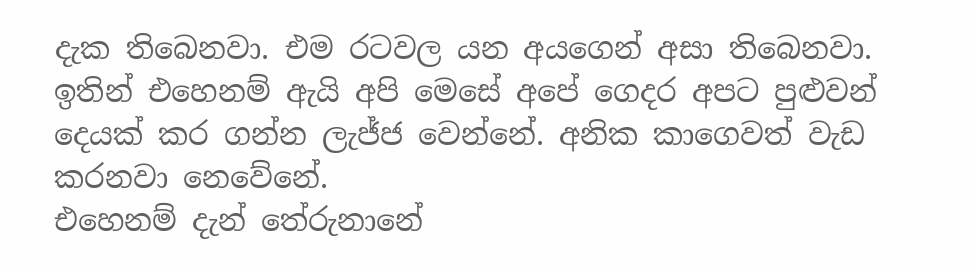දැක තිබෙනවා. එම රටවල යන අයගෙන් අසා තිබෙනවා.
ඉතින් එහෙනම් ඇයි අපි මෙසේ අපේ ගෙදර අපට පුළුවන් දෙයක් කර ගන්න ලැජ්ජ වෙන්නේ. අනික කාගෙවත් වැඩ කරනවා ‍නෙවේනේ.
එහෙනම් දැන් තේරුනානේ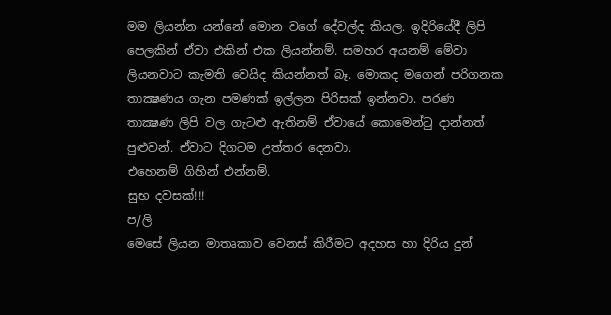මම ලියන්න යන්නේ මොන වගේ දේවල්ද කියල. ඉදිරියේදී ලිපි පෙලකින් ඒවා එකින් එක ලියන්නම්. සමහර අයනම් මේවා ලියනවාට කැමති වෙයිද කියන්නත් බෑ. මොකද මගෙන් පරිගනක තාක්‍ෂණය ගැන පමණක් ඉල්ලන පිරිසක් ඉන්නවා. පරණ තාක්‍ෂණ ලිපි වල ගැටළු ඇතිනම් ඒවායේ කොමෙන්ටු දාන්නත් පුළුවන්. ඒවාට දිගටම උත්තර දෙනවා.
එහෙනම් ගිහින් එන්නම්.
සුභ දවසක්!!!
ප/ලි
මෙසේ ලියන මාතෘකාව වෙනස් කිරීමට අදහස හා දිරිය දුන්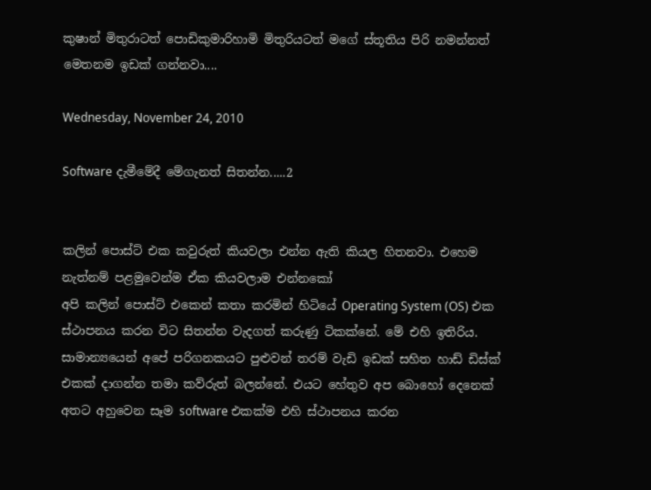කුෂාන් මිතුරාටත් පොඩිකුමාරිහාමි මිතුරියටත් මගේ ස්තූතිය පිරි නමන්නත් මෙතනම ඉඩක් ගන්නවා....

Wednesday, November 24, 2010

Software දැමීමේදී මේගැනත් සිතන්න.....2


කලින් පොස්ට් එක කවුරුත් කියවලා එන්න ඇති කියල හිතනවා. එහෙම නැත්නම් පළමුවෙන්ම ඒක කියවලාම එන්නකෝ
අපි කලින් පොස්ට් එකෙන් කතා කරමින් හිටියේ Operating System (OS) එක ස්ථාපනය කරන විට සිතන්න වැදගත් කරුණු ටිකක්නේ. මේ එහි ඉතිරිය. සාමාන්‍යයෙන් අපේ පරිගනකයට පුළුවන් තරම් වැඩි ඉඩක් සහිත හාඩ් ඩිස්ක් එකක් දාගන්න තමා කව්රුත් බලන්නේ. එයට හේතුව අප බොහෝ දෙනෙක් අතට අහුවෙන සෑම software එකක්ම එහි ස්ථාපනය කරන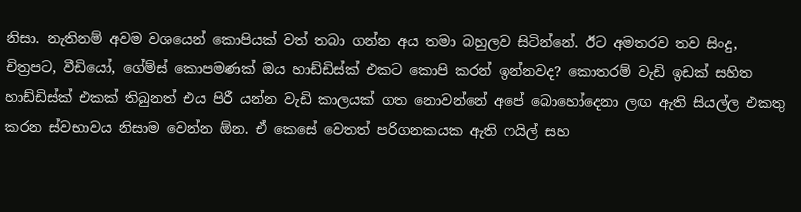නිසා. නැතිනම් අවම වශයෙන් කොපියක් වත් තබා ගන්න අය තමා බහුලව සිටින්නේ. ඊට අමතරව තව සිංදු, චිත්‍රපට, වීඩියෝ, ගේම්ස් කොපමණක් ඔය හාඩ්ඩිස්ක් එකට කොපි කරන් ඉන්නවද? කොතරම් වැඩි ඉඩක් සහිත හාඩ්ඩිස්ක් එකක් තිබුනත් එය පිරී යන්න වැඩි කාලයක් ගත නොවන්නේ අපේ බොහෝදෙනා ලඟ ඇති සියල්ල එකතු කරන ස්වභාවය නිසාම වෙන්න ඕන. ඒ කෙසේ වෙතත් පරිගනකයක ඇති ෆයිල් සහ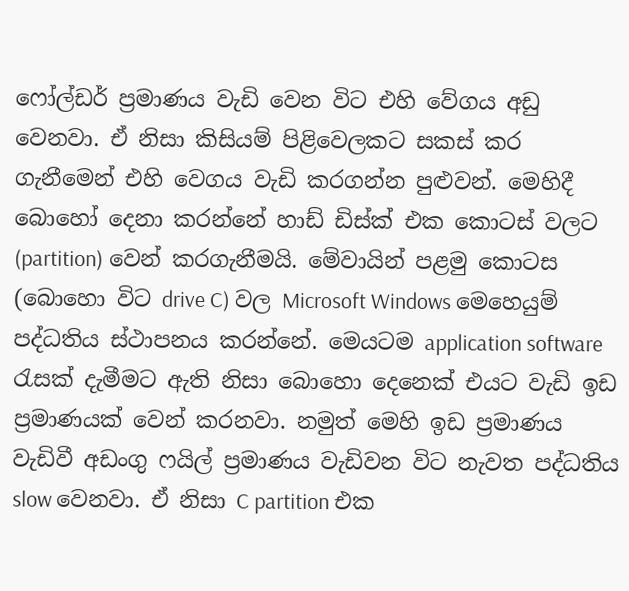ෆෝල්ඩර් ප්‍රමාණය වැඩි වෙන විට එහි වේගය අඩු වෙනවා. ඒ නිසා කිසියම් පිළිවෙලකට සකස් කර ගැනීමෙන් එහි වෙගය වැඩි කරගන්න පුළුවන්. මෙහිදී බොහෝ දෙනා කරන්නේ හාඩ් ඩිස්ක් එක කොටස් වලට (partition) වෙන් කරගැනීමයි. මේවායින් පළමු කොටස (බොහො විට drive C) වල Microsoft Windows මෙහෙයුම් පද්ධතිය ස්ථාපනය කරන්නේ. මෙයටම application software රැසක් දැමීමට ඇති නිසා බොහො දෙනෙක් එයට වැඩි ඉඩ ප්‍රමාණයක් වෙන් කරනවා. නමුත් මෙහි ඉඩ ප්‍රමාණය වැඩිවී අඩංගු ෆයිල් ප්‍රමාණය වැඩිවන විට නැවත පද්ධතිය slow වෙනවා. ඒ නිසා C partition එක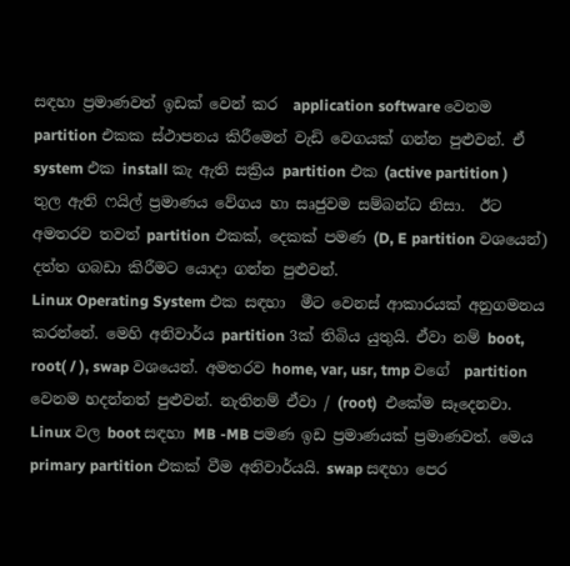සඳහා ප්‍රමාණවත් ඉඩක් වෙන් කර  application software වෙනම partition එකක ස්ථාපනය කිරීමෙන් වැඩි වෙගයක් ගන්න පුළුවන්. ඒ system එක install කැ ඇති සක්‍රිය partition එක (active partition ) තුල ඇති ෆයිල් ප්‍රමාණය වේගය හා සෘජුවම සම්බන්ධ නිසා.  ඊට අමතරව තවත් partition එකක්, දෙකක් පමණ (D, E partition වශයෙන්) දත්ත ගබඩා කිරීමට යොදා ගන්න පුළුවන්.
Linux Operating System එක සඳහා  මීට වෙනස් ආකාරයක් අනුගමනය කරන්නේ. මෙහි අනිවාර්ය partition 3ක් තිබිය යුතුයි. ඒවා නම් boot, root( / ), swap වශයෙන්. අමතරව home, var, usr, tmp වගේ  partition වෙනම හදන්නත් පුළුවන්. නැතිනම් ඒවා / (root)  එකේම සෑදෙනවා. Linux වල boot සඳහා MB -MB පමණ ඉඩ ප්‍රමාණයක් ප්‍රමාණවත්. මෙය primary partition එකක් වීම අනිවාර්යයි. swap සඳහා පෙර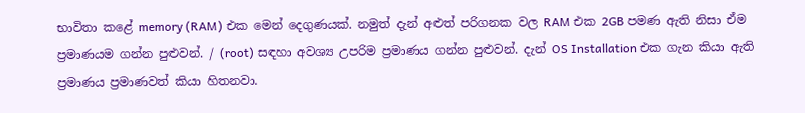භාවිතා කළේ memory (RAM) එක මෙන් දෙගුණයක්. නමුත් දැන් අළුත් පරිගනක වල RAM එක 2GB පමණ ඇති නිසා ඒම ප්‍රමාණයම ගන්න පුළුවන්. / (root) සඳහා අවශ්‍ය උපරිම ප්‍රමාණය ගන්න පුළුවන්. දැන් OS Installation එක ගැන කියා ඇති ප්‍රමාණය ප්‍රමාණවත් කියා හිතනවා.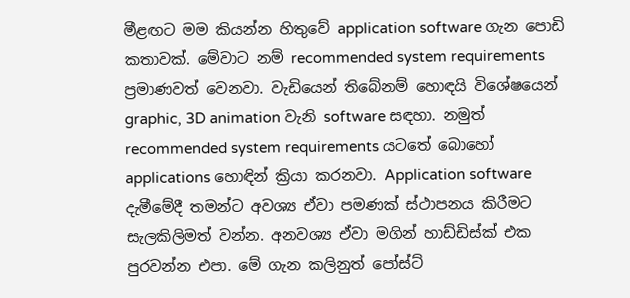මීළඟට මම කියන්න හිතුවේ application software ගැන පොඩි කතාවක්. මේවාට නම් recommended system requirements ප්‍රමාණවත් වෙනවා. වැඩියෙන් තිබේනම් හොඳයි විශේෂයෙන් graphic, 3D animation වැනි software සඳහා. නමුත් recommended system requirements යටතේ බොහෝ applications හොඳින් ක්‍රියා කරනවා. Application software දැමී‍මේදී තමන්ට අවශ්‍ය ඒවා පමණක් ස්ථාපනය කිරීමට සැලකිලිමත් වන්න. අනවශ්‍ය ඒවා මගින් හාඩ්ඩිස්ක් එක පුරවන්න එපා. මේ ගැන කලිනුත් පෝස්ට්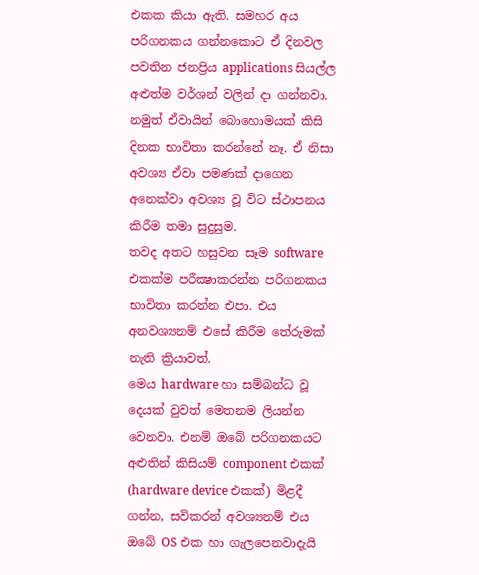එකක කියා ඇති. සමහර අය පරිගනකය ගන්නකොට ඒ දිනවල පවතින ජනප්‍රිය applications සියල්ල අළුත්ම වර්ශන් වලින් දා ගන්නවා. නමුත් ඒවායින් බොහොමයක් කිසි දිනක භාවිතා කරන්නේ නෑ. ඒ නිසා අවශ්‍ය ඒවා පමණක් දාගෙන අනෙක්වා අවශ්‍ය වූ විට ස්ථාපනය කිරීම තමා සුදුසුම.
තවද අතට හසුවන සෑම software එකක්ම පරීක්‍ෂාකරන්න පරිගනකය භාවිතා කරන්න එපා. එය අනවශ්‍යනම් එසේ කිරීම තේරුමක් නැති ක්‍රියාවත්.
මෙය hardware හා සම්බන්ධ වූ දෙයක් වුවත් මෙතනම ලියන්න වෙනවා. එනම් ඔබේ පරිගනකයට අළුතින් කිසියම් component එකක් (hardware device එකක්) මිළදී ගන්න, සවිකරන් අවශ්‍යනම් එය ඔබේ OS එක හා ගැලපෙනවාදැයි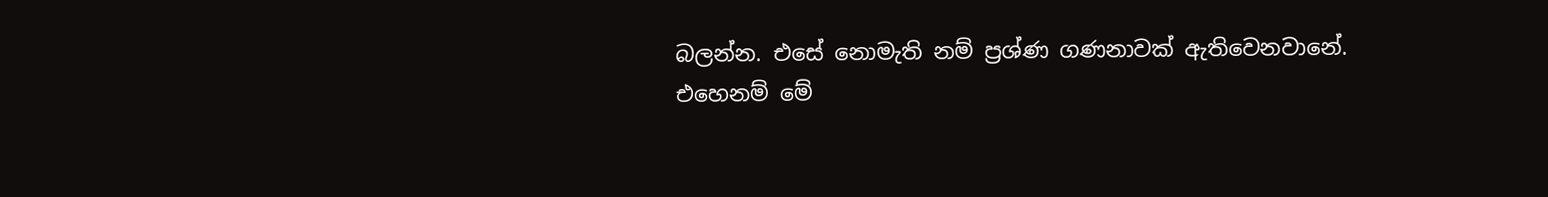බලන්න. එසේ නොමැති නම් ප්‍රශ්ණ ගණනාවක් ඇතිවෙනවානේ.
එහෙනම් මේ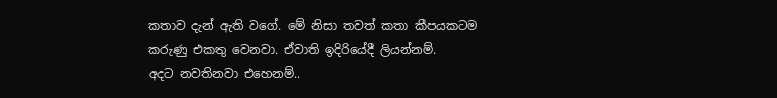කතාව දැන් ඇති වගේ. මේ නිසා තවත් කතා කීපයකටම කරුණු එකතු වෙනවා. ඒවාති ඉදිරියේදී ලියන්නම්.
අදට නවතිනවා එහෙනම්..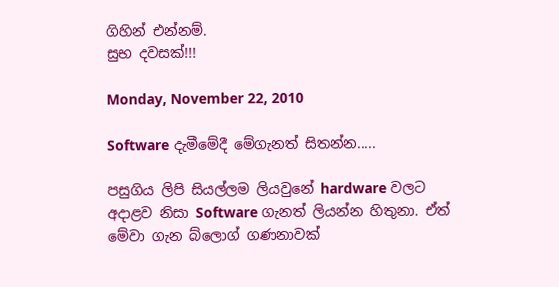ගිහින් එන්නම්.
සුභ දවසක්!!!

Monday, November 22, 2010

Software දැමීමේදී මේගැනත් සිතන්න.....

පසුගිය ලිපි සියල්ලම ලියවුනේ hardware වලට අදාළව නිසා Software ගැනත් ලියන්න හිතුනා. ඒත් මේවා ගැන බ්ලොග් ගණනාවක්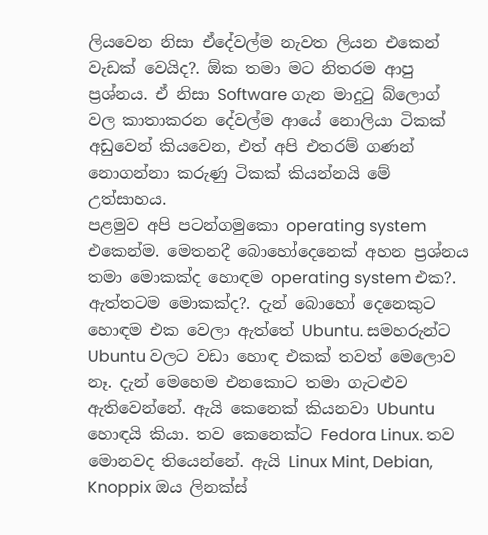ලියවෙන නිසා ඒදේවල්ම නැවත ලියන එකෙන් වැඩක් වෙයිද?. ඕක තමා මට නිතරම ආපු ප්‍රශ්නය. ඒ නිසා Software ගැන මාදුටු බ්ලොග් වල කාතාකරන දේවල්ම ආයේ නොලියා ටිකක් අඩුවෙන් කියවෙන, එත් අපි එතරම් ගණන් නොගන්නා කරුණු ටිකක් කියන්නයි මේ උත්සාහය.
පළමුව අපි පටන්ගමුකො operating system එකෙන්ම. මෙතනදී බොහෝදෙනෙක් අහන ප්‍රශ්නය තමා මොකක්ද හොඳම operating system එක?. ඇත්තටම මොකක්ද?. දැන් බොහෝ දෙනෙකුට හොඳම එක වෙලා ඇත්තේ Ubuntu. සමහරුන්ට Ubuntu වලට වඩා හොඳ එකක් තවත් මෙලොව නෑ. දැන් මෙහෙම එනකොට තමා ගැටළුව ඇතිවෙන්නේ. ඇයි කෙනෙක් කියනවා Ubuntu හොඳයි කියා. තව කෙනෙක්ට Fedora Linux. තව මොනවද තියෙන්නේ. ඇයි Linux Mint, Debian, Knoppix ඔය ලිනක්ස්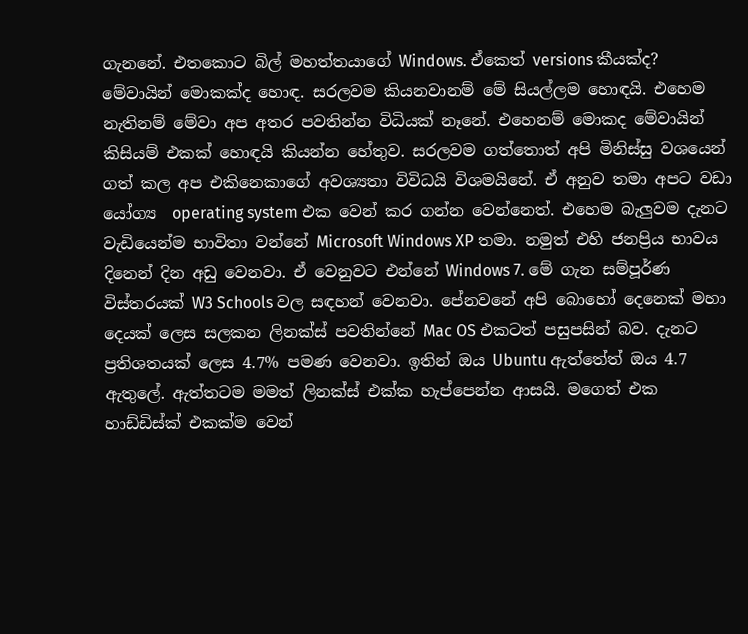ගැනනේ. එතකොට බිල් මහත්තයාගේ Windows. ඒකෙත් versions කීයක්ද? මේවායින් මොකක්ද හොඳ. සරලවම කියනවානම් මේ සියල්ලම හොඳයි. එහෙම නැතිනම් මේවා අප අතර පවතින්න විධියක් නෑනේ. එහෙනම් මොකද මේවායින් කිසියම් එකක් හොඳයි කියන්න හේතුව. සරලවම ගත්තොත් අපි මිනිස්සු වශයෙන් ගත් කල අප එකිනෙකාගේ අවශ්‍යතා විවිධයි විශමයිනේ. ඒ අනුව තමා අපට වඩා යෝග්‍ය  operating system එක වෙන් කර ගන්න වෙන්නෙත්. එහෙම බැලුවම දැනට වැඩියෙන්ම භාවිතා වන්නේ Microsoft Windows XP තමා. නමුත් එහි ජනප්‍රිය භාවය දිනෙන් දින අඩු වෙනවා. ඒ වෙනුවට එන්නේ Windows 7. මේ ගැන සම්පූර්ණ විස්තරයක් W3 Schools වල සඳහන් වෙනවා. පේනවනේ අපි බොහෝ දෙනෙක් මහා දෙයක් ලෙස සලකන ලිනක්ස් පවතින්නේ Mac OS එකටත් පසුපසින් බව. දැනට ප්‍රතිශතයක් ලෙස 4.7% පමණ වෙනවා. ඉතින් ඔය Ubuntu ඇත්තේත් ඔය 4.7 ඇතුලේ. ඇත්තටම මමත් ලිනක්ස් එක්ක හැප්පෙන්න ආසයි. මගෙත් එක හාඩ්ඩිස්ක් එකක්ම වෙන්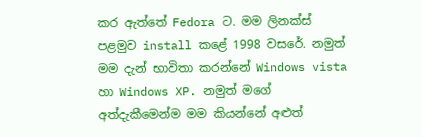කර ඇත්තේ Fedora ට. මම ලිනක්ස් පළමුව install කළේ 1998 වසරේ. නමුත් මම දැන් භාවිතා කරන්නේ Windows vista හා Windows XP. නමුත් මගේ අත්දැකීමෙන්ම මම කියන්නේ අළුත්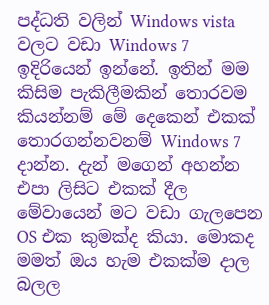පද්ධති වලින් Windows vista වලට වඩා Windows 7 ඉදිරියෙන් ඉන්නේ. ඉතින් මම කිසිම පැකිලීමකින් තොරවම කියන්නම් මේ දෙකෙන් එකක් තොරගන්නවනම් Windows 7 දාන්න. දැන් මගෙන් අහන්න එපා ලිසිට එකක් දීල මේවායෙන් මට වඩා ගැලපෙන OS එක කුමක්ද කියා. මොකද මමත් ඔය හැම එකක්ම දාල බලල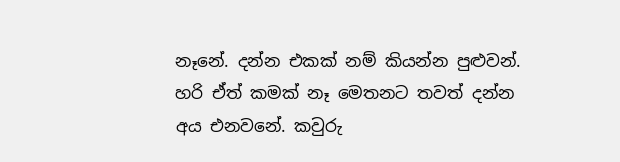නෑනේ. දන්න එකක් නම් කියන්න පුළුවන්. හරි ඒත් කමක් නෑ මෙතනට තවත් දන්න අය එනවනේ. කවුරු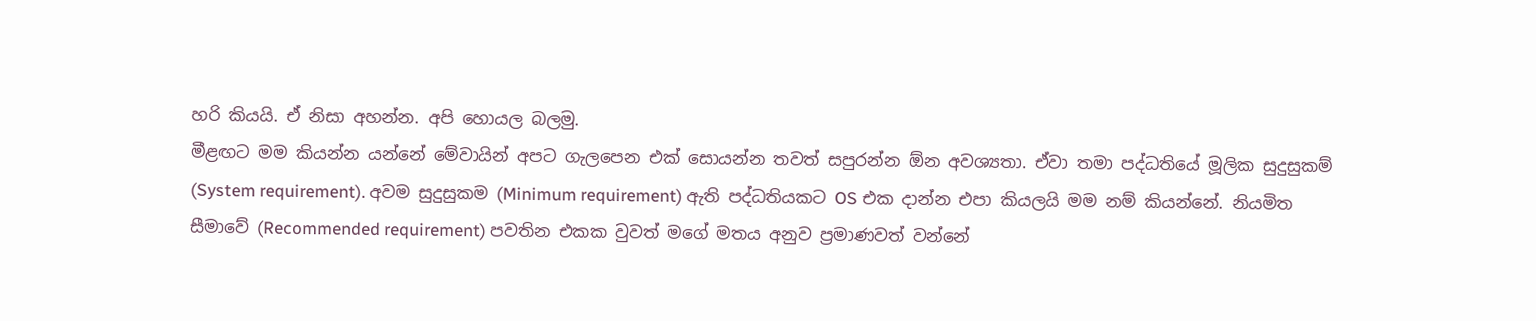හරි කියයි. ඒ නිසා අහන්න. අපි හොයල බලමු.
මීළඟට මම කියන්න යන්නේ මේවායින් අපට ගැලපෙන එක් සොයන්න තවත් සපුරන්න ඕන අවශ්‍යතා. ඒවා තමා පද්ධතියේ මූලික සුදුසුකම් (System requirement). අවම සුදුසුකම (Minimum requirement) ඇති පද්ධතියකට OS එක දාන්න එපා කියලයි මම නම් කියන්නේ. නියමිත සීමාවේ (Recommended requirement) පවතින එකක වුවත් මගේ මතය අනුව ප්‍රමාණවත් වන්නේ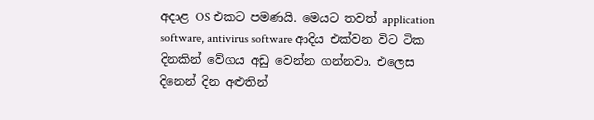අදාළ OS එකට පමණයි. මෙයට තවත් application software, antivirus software ආදිය එක්වන විට ටික දිනකින් වේගය අඩු වෙන්න ගන්නවා. එලෙස දිනෙන් දින අළුතින්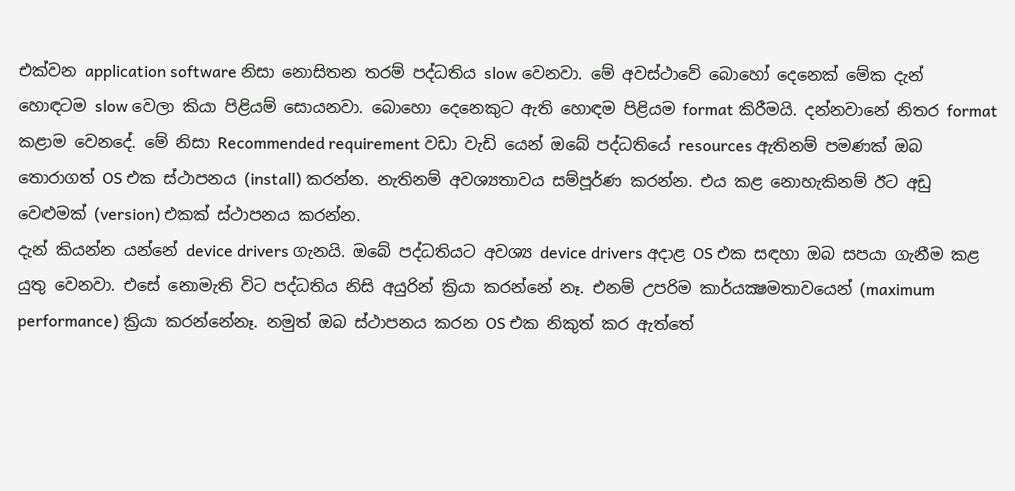එක්වන application software නිසා නොසිතන තරම් පද්ධතිය slow වෙනවා. මේ අවස්ථාවේ බොහෝ දෙනෙක් මේක දැන් හොඳටම slow වෙලා කියා පිළියම් සොයනවා. බොහො දෙනෙකුට ඇති හොඳම පිළියම format කිරීමයි. දන්නවානේ නිතර format කළාම වෙනදේ. මේ නිසා Recommended requirement වඩා වැඩි යෙන් ඔබේ පද්ධතියේ resources ඇතිනම් පමණක් ඔබ තොරාගත් OS එක ස්ථාපනය (install) කරන්න. නැතිනම් අවශ්‍යතාවය සම්පූර්ණ කරන්න. එය කළ නොහැකිනම් ඊට අඩු වෙළුමක් (version) එකක් ස්ථාපනය කරන්න.
දැන් කියන්න යන්නේ device drivers ගැනයි. ඔබේ පද්ධතියට අවශ්‍ය device drivers අදාළ OS එක සඳහා ඔබ සපයා ගැනීම කළ යුතු වෙනවා. එසේ නොමැති විට පද්ධතිය නිසි අයුරින් ක්‍රියා කරන්නේ නෑ. එනම් උපරිම කාර්යක්‍ෂමතාවයෙන් (maximum performance) ක්‍රියා කරන්නේනෑ. නමුත් ඔබ ස්ථාපනය කරන OS එක නිකුත් කර ඇත්තේ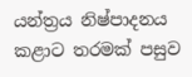යන්ත්‍රය නිෂ්පාදනය කළාට තරමක් පසුව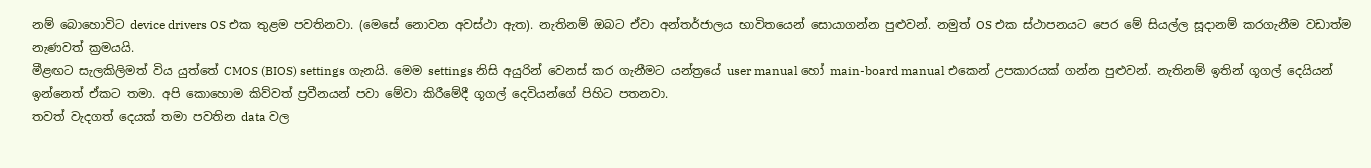නම් බොහොවිට device drivers OS එක තුළම පවතිනවා. (මෙසේ නොවන අවස්ථා ඇත). නැතිනම් ඔබට ඒවා අන්තර්ජාලය භාවිතයෙන් සොයාගන්න පුළුවන්. නමුත් OS එක ස්ථාපනයට පෙර මේ සියල්ල සූදානම් කරගැනීම වඩාත්ම නැණවත් ක්‍රමයයි.
මීළඟට සැලකිලිමත් විය යුත්තේ CMOS (BIOS) settings ගැනයි. මෙම settings නිසි අයුරින් වෙනස් කර ගැනීමට යන්ත්‍රයේ user manual හෝ main-board manual එකෙන් උපකාරයක් ගන්න පුළුවන්. නැතිනම් ඉතින් ගූගල් දෙයියන් ඉන්නෙත් ඒකට තමා. අපි කොහොම කිව්වත් ප්‍රවීනයන් පවා මේවා කිරීමේදී ගූගල් දෙවියන්ගේ පිහිට පතනවා.
තවත් වැදගත් දෙයක් තමා පවතින data වල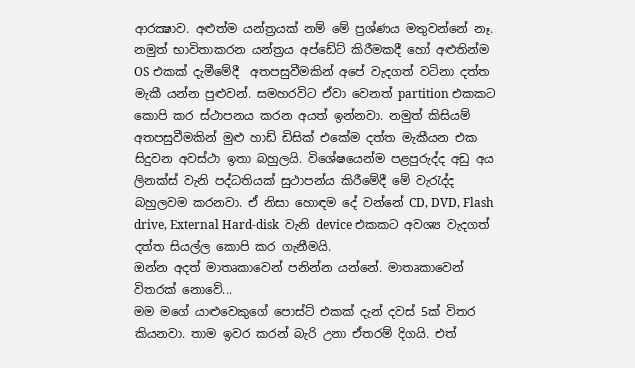ආරක්‍ෂාව. අළුත්ම යන්ත්‍රයක් නම් මේ ප්‍රශ්ණය මතුවන්නේ නෑ. නමුත් භාවිතාකරන යන්ත්‍රය අප්ඩේට් කිරීමකදී හෝ අළුතින්ම OS එකක් දැමීමේදී  අතපසුවීමකින් අපේ වැදගත් වටිනා දත්ත මැකී යන්න පුළුවන්. සමහරවිට ඒවා වෙනත් partition එකකට කොපි කර ස්ථාපනය කරන අයත් ඉන්නවා. නමුත් කිසියම් අතපසුවීමකින් මුළු හාඩ් ඩිසික් එකේම දත්ත මැකීයන එක සිදුවන අවස්ථා ඉතා බහුලයි. විශේෂයෙන්ම පළපුරුද්ද අඩු අය ලිනක්ස් වැනි පද්ධතියක් සුථාපන්ය කිරීමේදී මේ වැරැද්ද බහුලවම කරනවා. ඒ නිසා හොඳම දේ වන්නේ CD, DVD, Flash drive, External Hard-disk  වැනි device එකකට අවශ්‍ය වැදගත් දත්ත සියල්ල කොපි කර ගැනීමයි.
ඔන්න අදත් මාතෘකාවෙන් පනින්න යන්නේ. මාතෘකාවෙන් විතරක් නොවේ...
මම මගේ යාළුවෙකුගේ පොස්ට් එකක් දැන් දවස් 5ක් විතර කියනවා. තාම ඉවර කරන් බැරි උනා ඒතරම් දිගයි. එත්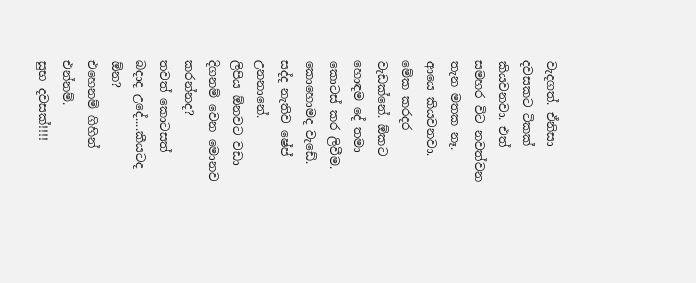වැදගත්. ඒනිසා දවසකට ටිකක් කියවනවා. එත් සමහර විට නවත්වන තැන මතක නෑ. ආයෙ කියවනවා. මේක කරදර වැඩක්නේ. ඕකට හොඳම දේ තමා කොටස් කර ලිවීම.
කොහොමද වැඩේ. සද්ද නැතිව ෂේප් උනනානේ.
ලිපිය ඕනවට වඩා දිගනම් වෙන මොනව කරන්නද?
තවත් කොටසත් බදාද උදේ....කීයටද ඕන?
එහෙනම් ගිහින් එන්නම්.
සුභ දවසක්!!!!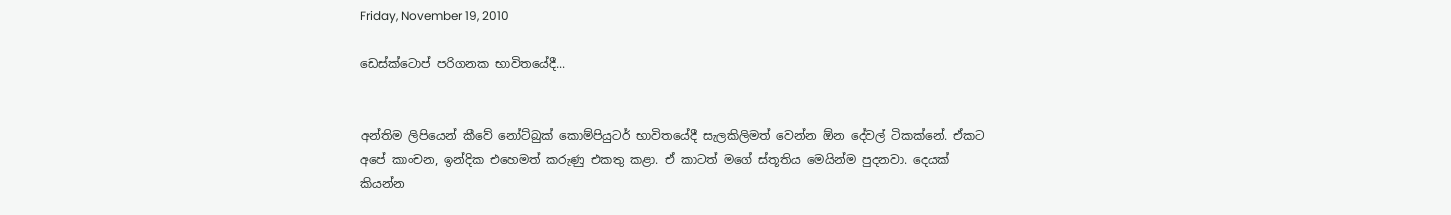Friday, November 19, 2010

ඩෙස්ක්ටොප් පරිගනක භාවිතයේදී...


අන්තිම ලිපියෙන් කීවේ නෝට්බුක් කොම්පියුටර් භාවිතයේදී සැලකිලිමත් වෙන්න ඕන දේවල් ටිකක්නේ. ඒකට අපේ කාංචන, ඉන්දික එහෙමත් කරුණු එකතු කළා. ඒ කාටත් මගේ ස්තූතිය මෙයින්ම පුදනවා. දෙයක් කියන්න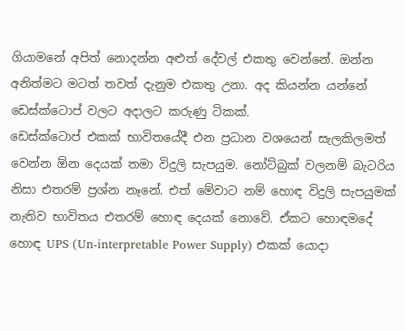ගියාමනේ අපිත් නොදන්න අළුත් දේවල් එකතු වෙන්නේ. ඔන්න අනිත්මට මටත් තවත් දැනුම එකතු උනා. අද කියන්න යන්නේ ඩෙස්ක්ටොප් වලට අදාලට කරුණු ටිකක්.
ඩෙස්ක්ටොප් එකක් භාවිතයේදී එන ප්‍රධාන වශයෙන් සැලකිලමත් වෙන්න ඕන දෙයක් තමා විදුලි සැපයුම. නෝට්බුක් වලනම් බැටරිය නිසා එතරම් ප්‍රශ්න නෑනේ. එත් මේවාට නම් හොඳ විදුලි සැපයුමක් නැතිව භාවිතය එතරම් හොඳ දෙයක් නොවේ. ඒකට හොඳමදේ හොඳ UPS (Un-interpretable Power Supply) එකක් යොදා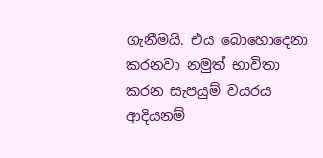ගැනීමයි. එය බොහොදෙනා කරනවා නමුත් භාවිතා කරන සැපයුම් වයරය ආදියනම්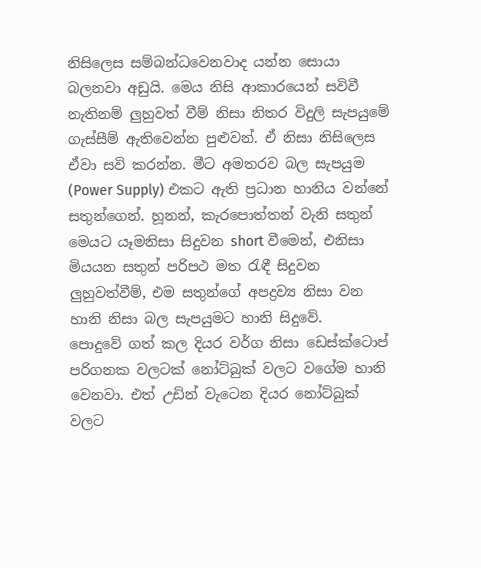නිසිලෙස සම්බන්ධවෙනවාද යන්න සොයා බලනවා අඩුයි. මෙය නිසි ආකාරයෙන් සවිවී නැතිනම් ලුහුවත් වීම් නිසා නිතර විදුලි සැපයුමේ ගැස්සීම් ඇතිවෙන්න පුළුවන්. ඒ නිසා නිසිලෙස ඒවා සවි කරන්න. මීට අමතරව බල සැපයුම (Power Supply) එකට ඇති ප්‍රධාන හානිය වන්නේ සතුන්ගෙන්. හූනන්, කැරපොත්තන් වැනි සතුන් මෙයට යෑමනිසා සිදුවන short වීමෙන්, එනිසා මියයන සතුන් පරිපථ මත රැඳී සිදුවන ලුහුවත්වීම්, එම සතුන්ගේ අපද්‍රව්‍ය නිසා වන හානි නිසා බල සැපයුමට හානි සිදුවේ.
පොදුවේ ගත් කල දියර වර්ග නිසා ඩෙස්ක්ටොප් පරිගනක වලටක් නෝට්බුක් වලට වගේම හානි වෙනවා. එත් උඩින් වැටෙන දියර නෝට්බුක් වලට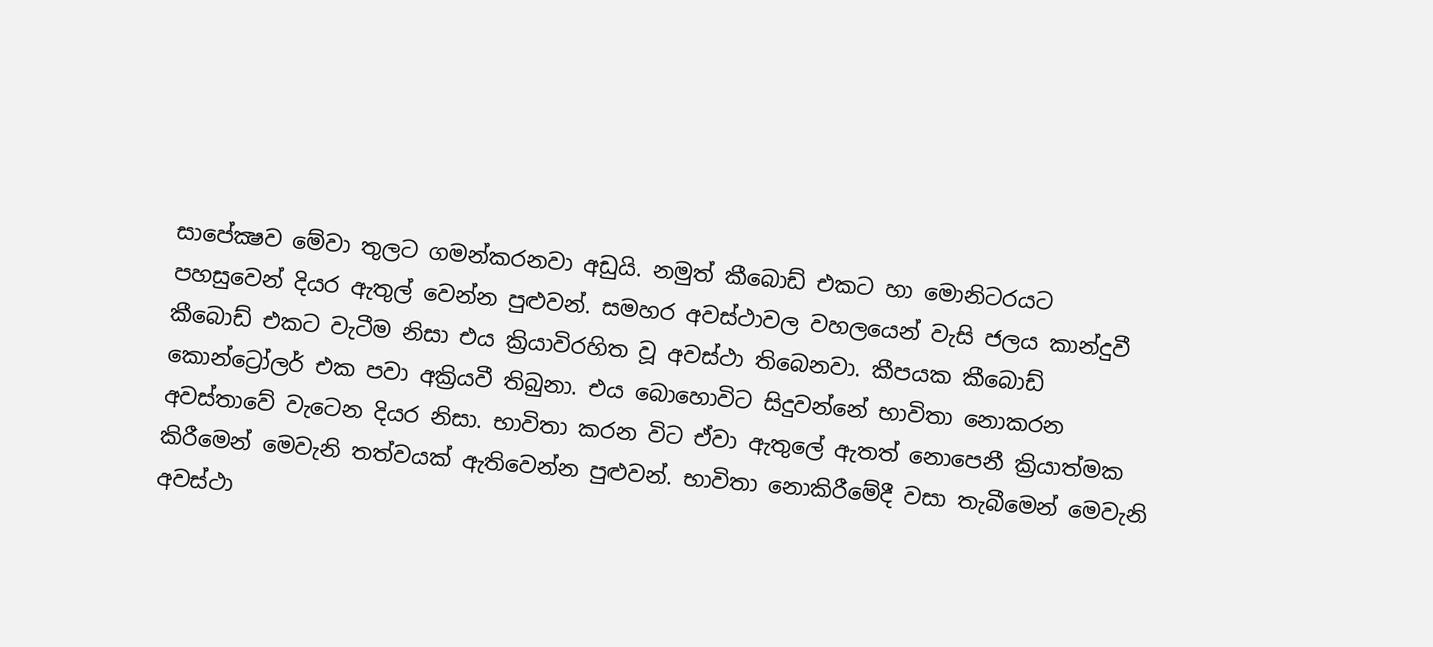සාපේක්‍ෂව මේවා තුලට ගමන්කරනවා අඩුයි. නමුත් කීබොඩ් එකට හා මොනිටරයට පහසුවෙන් දියර ඇතුල් වෙන්න පුළුවන්. සමහර අවස්ථාවල වහලයෙන් වැසි ජලය කාන්දුවී කීබොඩ් එකට වැටීම නිසා එය ක්‍රියාවිරහිත වූ අවස්ථා තිබෙනවා. කීපයක කීබොඩ් කොන්ට්‍රෝලර් එක පවා අක්‍රියවී තිබුනා. එය බොහොවිට සිදුවන්නේ භාවිතා නොකරන අවස්තාවේ වැටෙන දියර නිසා. භාවිතා කරන විට ඒවා ඇතුලේ ඇතත් නොපෙනී ක්‍රියාත්මක කිරීමෙන් මෙවැනි තත්වයක් ඇතිවෙන්න පුළුවන්. භාවිතා නොකිරීමේදී වසා තැබීමෙන් මෙවැනි අවස්ථා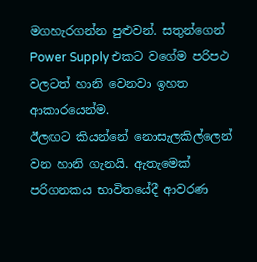මගහැරගන්න පුළුවන්. සතුන්ගෙන් Power Supply එකට වගේම පරිපථ වලටත් හානි වෙනවා ඉහත ආකාරයෙන්ම.
ඊලඟට කියන්නේ නොසැලකිල්ලෙන් වන හානි ගැනයි. ඇතැමෙක් පරිගනකය භාවිතයේදී ආවරණ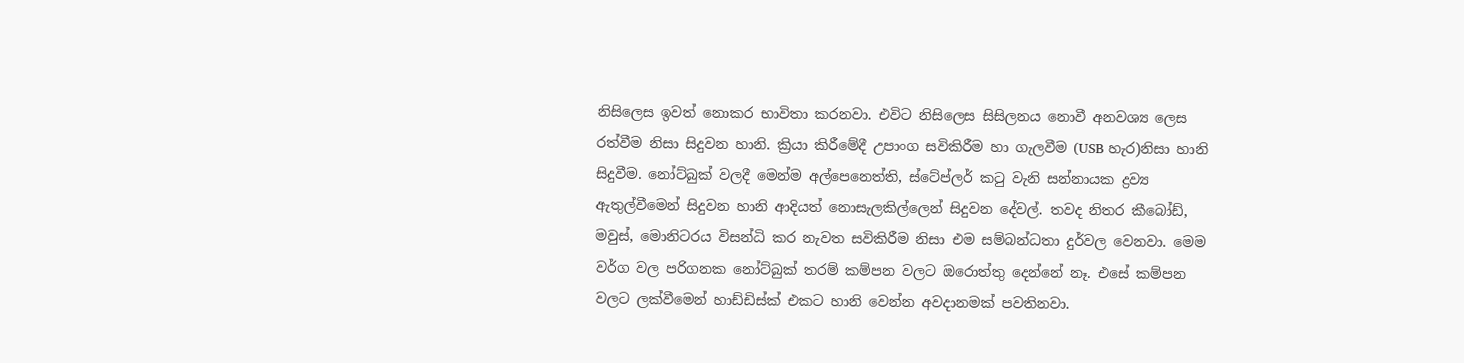නිසිලෙස ඉවත් නොකර භාවිතා කරනවා. එවිට නිසිලෙස සිසිලනය නොවී අනවශ්‍ය ලෙස රත්වීම නිසා සිදුවන හානි. ක්‍රියා කිරීමේදී උපාංග සවිකිරීම හා ගැලවීම (USB හැර)නිසා හානි සිදුවීම. නෝට්බුක් වලදී මෙන්ම අල්පෙනෙත්ති, ස්ටේප්ලර් කටු වැනි සන්නායක ද්‍රව්‍ය ඇතුල්වීමෙන් සිදුවන හානි ආදියත් නොසැලකිල්ලෙන් සිදුවන දේවල්. තවද නිතර කීබෝඩ්, මවුස්, මොනිටරය විසන්ධි කර නැවත සවිකිරීම නිසා එම සම්බන්ධතා දුර්වල වෙනවා. මෙම වර්ග වල පරිගනක නෝට්බුක් තරම් කම්පන වලට ඔරොත්තු දෙන්නේ නෑ. එසේ කම්පන වලට ලක්වීමෙන් හාඩ්ඩිස්ක් එකට හානි වෙන්න අවදානමක් පවතිනවා.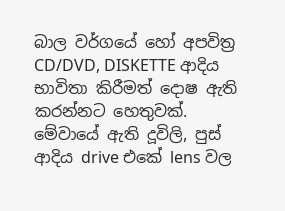බාල වර්ගයේ හෝ අපවිත්‍ර CD/DVD, DISKETTE ආදිය භාවිතා කිරීමත් දොෂ ඇති කරන්නට හෙතුවක්. මේවායේ ඇති දූවිලි, පුස් ආදිය drive එකේ lens වල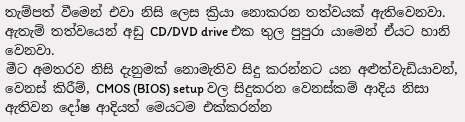තැම්පත් වීමෙන් එවා නිසි ලෙස ක්‍රියා නොකරන තත්වයක් ඇතිවෙනවා. ඇතැම් තත්වයෙන් අඩු CD/DVD drive එක තුල පුපුරා යාමෙන් ඒයට හානි වෙනවා.
මීට අමතරව නිසි දැනුමක් නොමැතිව සිදු කරන්නට යන අළුත්වැඩියාවන්, වෙනස් කිරීම්, CMOS (BIOS) setup වල සිදුකරන වෙනස්කම් ආදිය නිසා ඇතිවන දෝෂ ආදියත් මෙයටම එක්කරන්න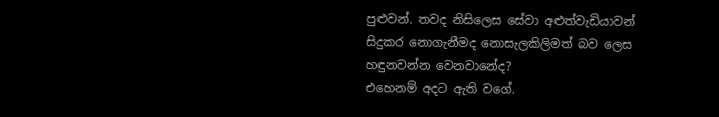පුළුවන්. තවද නිසිලෙස සේවා අළුත්වැඩියාවන් සිදුකර නොගැනීමද නොසැලකිලිමත් බව ලෙස හඳුනවන්න වෙනවානේද?
එහෙනම් අදට ඇති වගේ.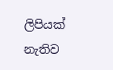ලිපියක් නැතිව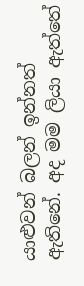යාළුවන් බලන් ඉන්නත් ඇතිනේ. අද මම ලියා ඇත්තේ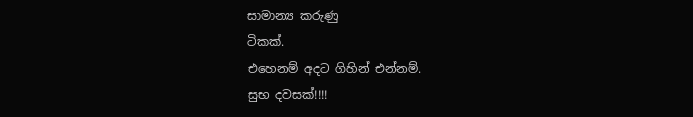සාමාන්‍ය කරුණු
ටිකක්.
එහෙනම් අදට ගිහින් එන්නම්.
සුභ දවසක්!!!!